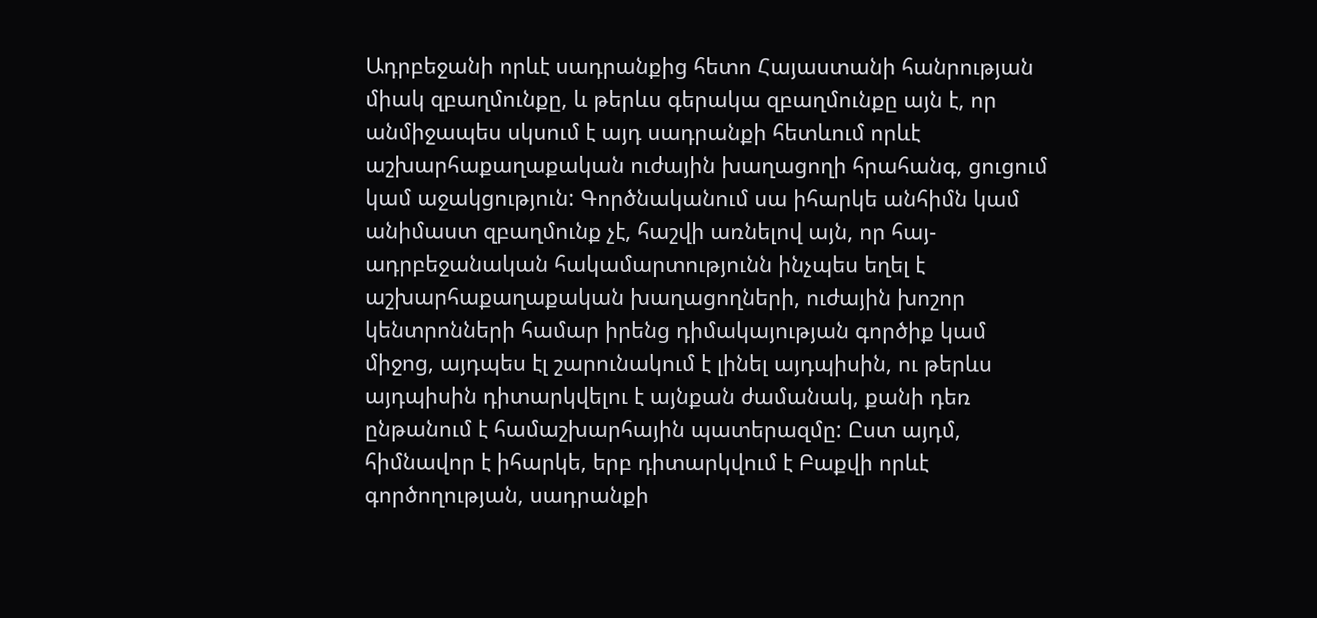Ադրբեջանի որևէ սադրանքից հետո Հայաստանի հանրության միակ զբաղմունքը, և թերևս գերակա զբաղմունքը այն է, որ անմիջապես սկսում է այդ սադրանքի հետևում որևէ աշխարհաքաղաքական ուժային խաղացողի հրահանգ, ցուցում կամ աջակցություն: Գործնականում սա իհարկե անհիմն կամ անիմաստ զբաղմունք չէ, հաշվի առնելով այն, որ հայ-ադրբեջանական հակամարտությունն ինչպես եղել է աշխարհաքաղաքական խաղացողների, ուժային խոշոր կենտրոնների համար իրենց դիմակայության գործիք կամ միջոց, այդպես էլ շարունակում է լինել այդպիսին, ու թերևս այդպիսին դիտարկվելու է այնքան ժամանակ, քանի դեռ ընթանում է համաշխարհային պատերազմը: Ըստ այդմ, հիմնավոր է իհարկե, երբ դիտարկվում է Բաքվի որևէ գործողության, սադրանքի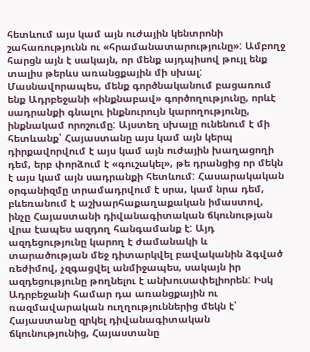հետևում այս կամ այն ուժային կենտրոնի շահառությունն ու «հրամանատարությունը»: Ամբողջ հարցն այն է սակայն, որ մենք այդպիսով թույլ ենք տալիս թերևս առանցքային մի սխալ:
Մասնավորապես, մենք գործնականում բացառում ենք Ադրբեջանի «ինքնաբավ» գործողությունը, որևէ սադրանքի գնալու ինքնուրույն կարողությունը, ինքնակամ որոշումը: Այստեղ սխալը ունենում է մի հետևանք՝ Հայաստանը այս կամ այն կերպ դիրքավորվում է այս կամ այն ուժային խաղացողի դեմ, երբ փորձում է «գուշակել», թե դրանցից որ մեկն է այս կամ այն սադրանքի հետևում: Հասարակական օրգանիզմը տրամադրվում է սրա, կամ նրա դեմ, բևեռանում է աշխարհաքաղաքական իմաստով, ինչը Հայաստանի դիվանագիտական ճկունության վրա էապես ազդող հանգամանք է: Այդ ազդեցությունը կարող է ժամանակի և տարածության մեջ դիտարկվել բավականին ձգված ռեժիմով, չզգացվել անմիջապես, սակայն իր ազդեցությունը թողնելու է անխուսափելիորեն: Իսկ Ադրբեջանի համար դա առանցքային ու ռազմավարական ուղղություններից մեկն է՝ Հայաստանը զրկել դիվանագիտական ճկունությունից, Հայաստանը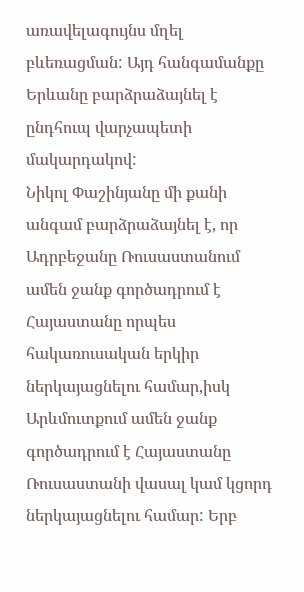առավելագույնս մղել բևեռացման: Այդ հանգամանքը Երևանը բարձրաձայնել է ընդհուպ վարչապետի մակարդակով:
Նիկոլ Փաշինյանը մի քանի անգամ բարձրաձայնել է, որ Ադրբեջանը Ռուսաստանում ամեն ջանք գործադրում է Հայաստանը որպես հակառուսական երկիր ներկայացնելու համար,իսկ Արևմուտքում ամեն ջանք գործադրում է Հայաստանը Ռուսաստանի վասալ կամ կցորդ ներկայացնելու համար: Երբ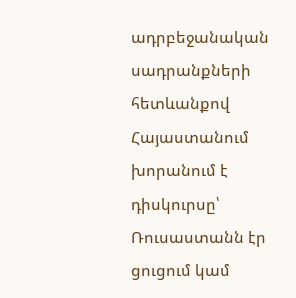ադրբեջանական սադրանքների հետևանքով Հայաստանում խորանում է դիսկուրսը՝ Ռուսաստանն էր ցուցում կամ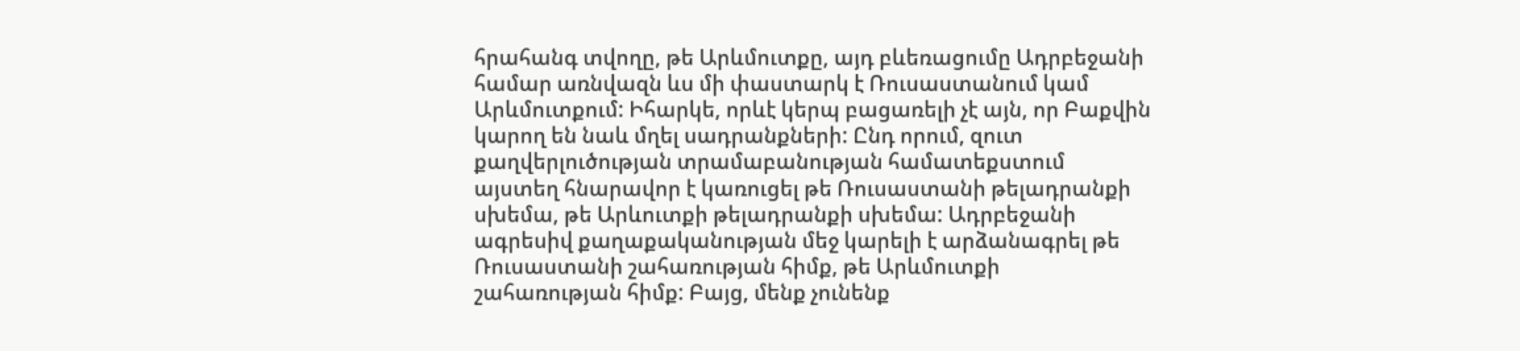հրահանգ տվողը, թե Արևմուտքը, այդ բևեռացումը Ադրբեջանի համար առնվազն ևս մի փաստարկ է Ռուսաստանում կամ Արևմուտքում: Իհարկե, որևէ կերպ բացառելի չէ այն, որ Բաքվին կարող են նաև մղել սադրանքների: Ընդ որում, զուտ քաղվերլուծության տրամաբանության համատեքստում այստեղ հնարավոր է կառուցել թե Ռուսաստանի թելադրանքի սխեմա, թե Արևուտքի թելադրանքի սխեմա: Ադրբեջանի ագրեսիվ քաղաքականության մեջ կարելի է արձանագրել թե Ռուսաստանի շահառության հիմք, թե Արևմուտքի շահառության հիմք: Բայց, մենք չունենք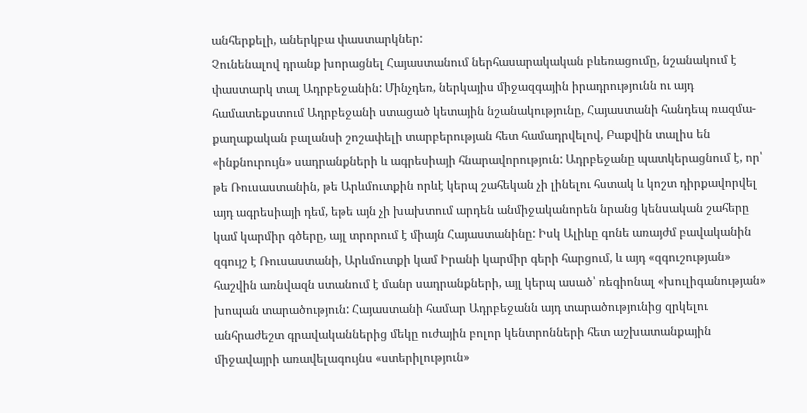անհերքելի, աներկբա փաստարկներ:
Չունենալով դրանք խորացնել Հայաստանում ներհասարակական բևեռացումը, նշանակում է փաստարկ տալ Ադրբեջանին: Մինչդեռ, ներկայիս միջազգային իրադրությունն ու այդ համատեքստում Ադրբեջանի ստացած կետային նշանակությունը, Հայաստանի հանդեպ ռազմա-քաղաքական բալանսի շոշափելի տարբերության հետ համադրվելով, Բաքվին տալիս են «ինքնուրույն» սադրանքների և ագրեսիայի հնարավորություն: Ադրբեջանը պատկերացնում է, որ՝ թե Ռուսաստանին, թե Արևմուտքին որևէ կերպ շահեկան չի լինելու հստակ և կոշտ դիրքավորվել այդ ագրեսիայի դեմ, եթե այն չի խախտում արդեն անմիջականորեն նրանց կենսական շահերը կամ կարմիր գծերը, այլ տրորում է միայն Հայաստանինը: Իսկ Ալիևը գոնե առայժմ բավականին զգույշ է Ռուսաստանի, Արևմուտքի կամ Իրանի կարմիր գերի հարցում, և այդ «զգուշության» հաշվին առնվազն ստանում է մանր սադրանքների, այլ կերպ ասած՝ ռեգիոնալ «խուլիգանության» խոպան տարածություն: Հայաստանի համար Ադրբեջանն այդ տարածությունից զրկելու անհրաժեշտ գրավականներից մեկը ուժային բոլոր կենտրոնների հետ աշխատանքային միջավայրի առավելագույնս «ստերիլություն»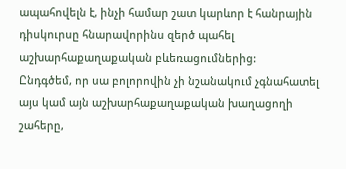ապահովելն է, ինչի համար շատ կարևոր է հանրային դիսկուրսը հնարավորինս զերծ պահել աշխարհաքաղաքական բևեռացումներից:
Ընդգծեմ, որ սա բոլորովին չի նշանակում չգնահատել այս կամ այն աշխարհաքաղաքական խաղացողի շահերը,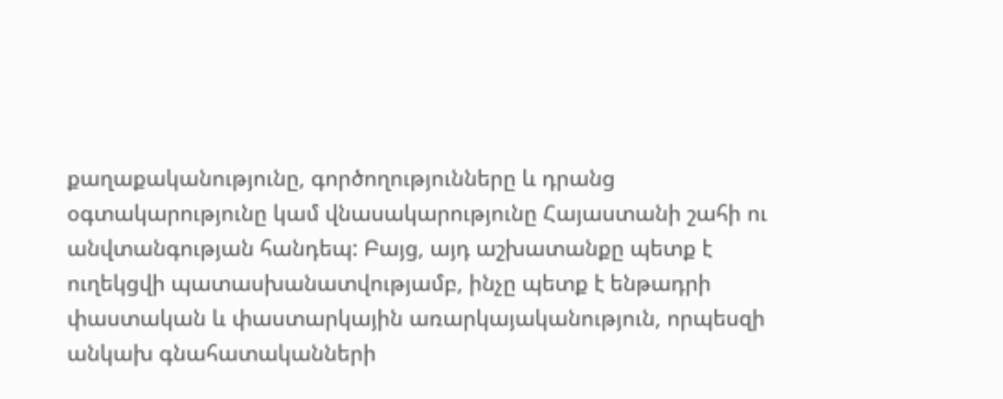քաղաքականությունը, գործողությունները և դրանց օգտակարությունը կամ վնասակարությունը Հայաստանի շահի ու անվտանգության հանդեպ: Բայց, այդ աշխատանքը պետք է ուղեկցվի պատասխանատվությամբ, ինչը պետք է ենթադրի փաստական և փաստարկային առարկայականություն, որպեսզի անկախ գնահատականների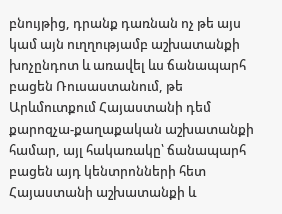բնույթից, դրանք դառնան ոչ թե այս կամ այն ուղղությամբ աշխատանքի խոչընդոտ և առավել ևս ճանապարհ բացեն Ռուսաստանում, թե Արևմուտքում Հայաստանի դեմ քարոզչա-քաղաքական աշխատանքի համար, այլ հակառակը՝ ճանապարհ բացեն այդ կենտրոնների հետ Հայաստանի աշխատանքի և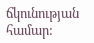ճկունության համար: